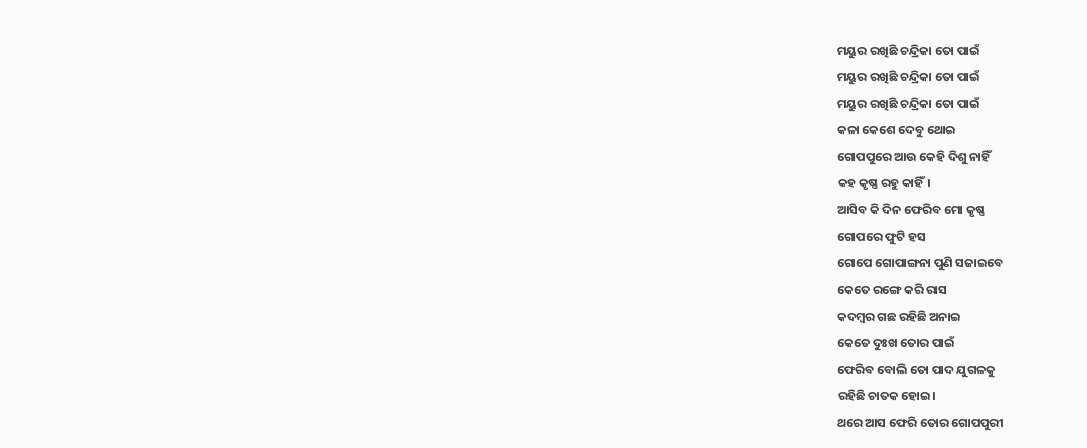ମୟୁର ରଖିଛି ଚନ୍ଦ୍ରିକା ତୋ ପାଇଁ
ମୟୁର ରଖିଛି ଚନ୍ଦ୍ରିକା ତୋ ପାଇଁ
ମୟୁର ରଖିଛି ଚନ୍ଦ୍ରିକା ତୋ ପାଇଁ
କଳା କେଶେ ଦେବୁ ଥୋଇ
ଗୋପପୁରେ ଆଉ କେହି ଦିଶୁ ନାହିଁ
କହ କୃଷ୍ଣ ରହୁ କାହିଁ।
ଆସିବ କି ଦିନ ଫେରିବ ମୋ କୃଷ୍ଣ
ଗୋପରେ ଫୁଟି ହସ
ଗୋପେ ଗୋପାଙ୍ଗନା ପୁଣି ସଜାଇବେ
କେତେ ରଙ୍ଗେ କରି ରାସ
କଦମ୍ବର ଗଛ ରହିଛି ଅନାଇ
କେତେ ଦୁଃଖ ତୋର ପାଇଁ
ଫେରିବ ବୋଲି ତୋ ପାଦ ଯୁଗଳକୁ
ରହିଛି ଚାତକ ହୋଇ।
ଥରେ ଆସ ଫେରି ତୋର ଗୋପପୁରୀ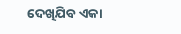ଦେଖିଯିବ ଏକା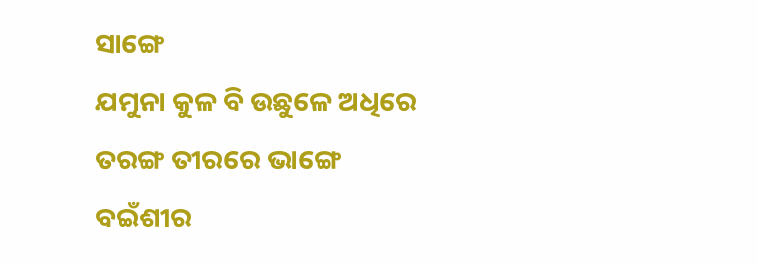ସାଙ୍ଗେ
ଯମୁନା କୁଳ ବି ଉଛୁଳେ ଅଧିରେ
ତରଙ୍ଗ ତୀରରେ ଭାଙ୍ଗେ
ବଇଁଶୀର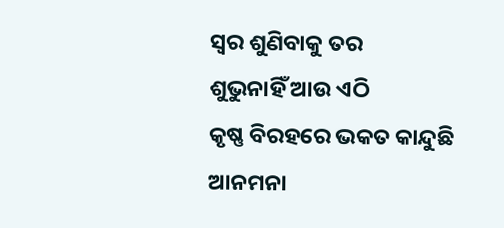ସ୍ଵର ଶୁଣିବାକୁ ତର
ଶୁଭୁନାହିଁ ଆଉ ଏଠି
କୃଷ୍ଣ ବିରହରେ ଭକତ କାନ୍ଦୁଛି
ଆନମନା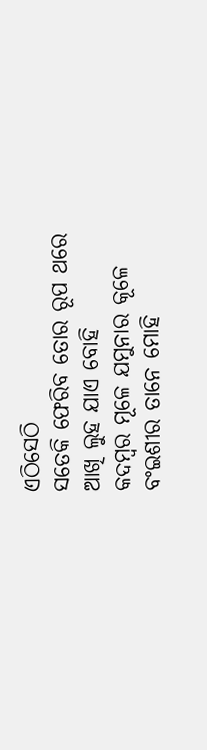ଏଠିସେଠି
ସତେକି ଫେରିବ ତୋର ରୂପ ଥରେ
ଆଖି ଲୁହ ଯାଏ ବୋହି
କଦମ୍ବର ମୂଳେ ଯମୁନାର କୂଳେ
ବଂଇଶୀର ତାନେ ମୋହି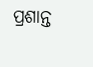ପ୍ରଶାନ୍ତ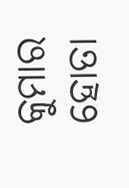କୁମାର ହୋତା